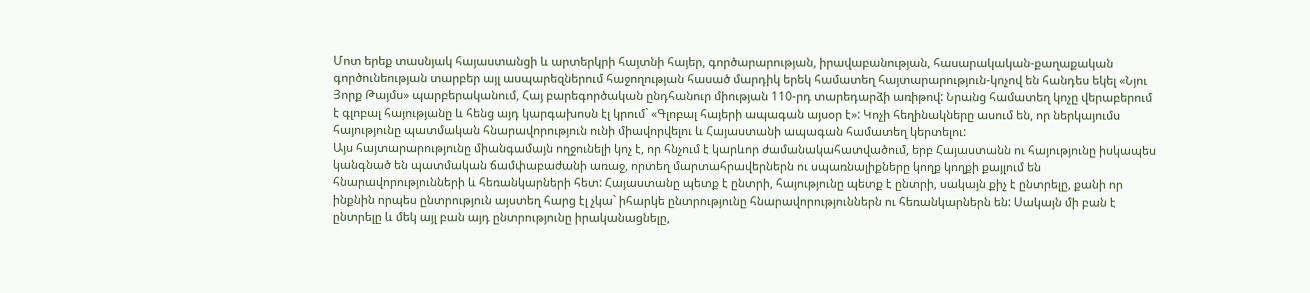Մոտ երեք տասնյակ հայաստանցի և արտերկրի հայտնի հայեր, գործարարության, իրավաբանության, հասարակական-քաղաքական գործունեության տարբեր այլ ասպարեզներում հաջողության հասած մարդիկ երեկ համատեղ հայտարարություն-կոչով են հանդես եկել «Նյու Յորք Թայմս» պարբերականում, Հայ բարեգործական ընդհանուր միության 110-րդ տարեդարձի առիթով: Նրանց համատեղ կոչը վերաբերում է գլոբալ հայությանը և հենց այդ կարգախոսն էլ կրում` «Գլոբալ հայերի ապագան այսօր է»: Կոչի հեղինակները ասում են, որ ներկայումս հայությունը պատմական հնարավորություն ունի միավորվելու և Հայաստանի ապագան համատեղ կերտելու:
Այս հայտարարությունը միանգամայն ողջունելի կոչ է, որ հնչում է կարևոր ժամանակահատվածում, երբ Հայաստանն ու հայությունը իսկապես կանգնած են պատմական ճամփաբաժանի առաջ, որտեղ մարտահրավերներն ու սպառնալիքները կողք կողքի քայլում են հնարավորությունների և հեռանկարների հետ: Հայաստանը պետք է ընտրի, հայությունը պետք է ընտրի, սակայն քիչ է ընտրելը, քանի որ ինքնին որպես ընտրություն այստեղ հարց էլ չկա` իհարկե ընտրությունը հնարավորություններն ու հեռանկարներն են: Սակայն մի բան է ընտրելը և մեկ այլ բան այդ ընտրությունը իրականացնելը,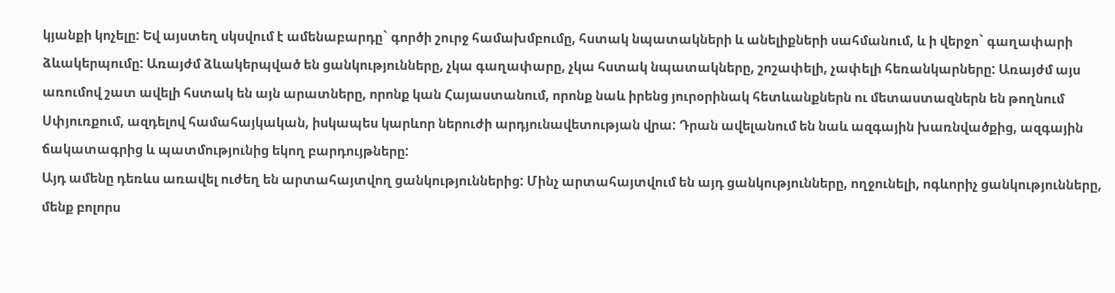կյանքի կոչելը: Եվ այստեղ սկսվում է ամենաբարդը` գործի շուրջ համախմբումը, հստակ նպատակների և անելիքների սահմանում, և ի վերջո` գաղափարի ձևակերպումը: Առայժմ ձևակերպված են ցանկությունները, չկա գաղափարը, չկա հստակ նպատակները, շոշափելի, չափելի հեռանկարները: Առայժմ այս առումով շատ ավելի հստակ են այն արատները, որոնք կան Հայաստանում, որոնք նաև իրենց յուրօրինակ հետևանքներն ու մետաստազներն են թողնում Սփյուռքում, ազդելով համահայկական, իսկապես կարևոր ներուժի արդյունավետության վրա: Դրան ավելանում են նաև ազգային խառնվածքից, ազգային ճակատագրից և պատմությունից եկող բարդույթները:
Այդ ամենը դեռևս առավել ուժեղ են արտահայտվող ցանկություններից: Մինչ արտահայտվում են այդ ցանկությունները, ողջունելի, ոգևորիչ ցանկությունները, մենք բոլորս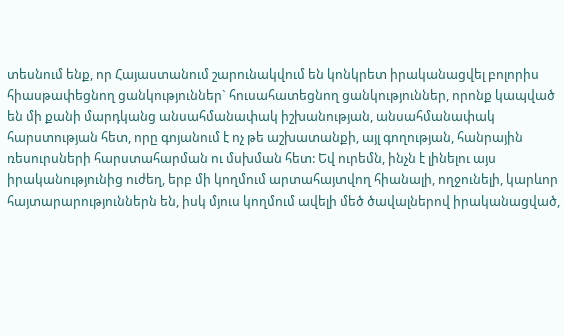տեսնում ենք, որ Հայաստանում շարունակվում են կոնկրետ իրականացվել բոլորիս հիասթափեցնող ցանկություններ` հուսահատեցնող ցանկություններ, որոնք կապված են մի քանի մարդկանց անսահմանափակ իշխանության, անսահմանափակ հարստության հետ, որը գոյանում է ոչ թե աշխատանքի, այլ գողության, հանրային ռեսուրսների հարստահարման ու մսխման հետ: Եվ ուրեմն, ինչն է լինելու այս իրականությունից ուժեղ, երբ մի կողմում արտահայտվող հիանալի, ողջունելի, կարևոր հայտարարություններն են, իսկ մյուս կողմում ավելի մեծ ծավալներով իրականացված,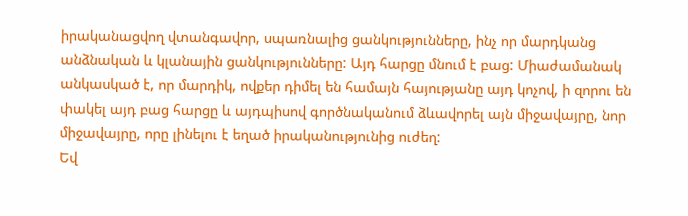իրականացվող վտանգավոր, սպառնալից ցանկությունները, ինչ որ մարդկանց անձնական և կլանային ցանկությունները: Այդ հարցը մնում է բաց: Միաժամանակ անկասկած է, որ մարդիկ, ովքեր դիմել են համայն հայությանը այդ կոչով, ի զորու են փակել այդ բաց հարցը և այդպիսով գործնականում ձևավորել այն միջավայրը, նոր միջավայրը, որը լինելու է եղած իրականությունից ուժեղ:
Եվ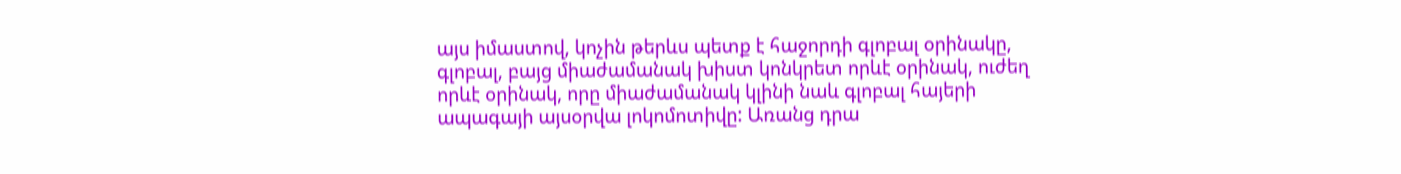այս իմաստով, կոչին թերևս պետք է հաջորդի գլոբալ օրինակը, գլոբալ, բայց միաժամանակ խիստ կոնկրետ որևէ օրինակ, ուժեղ որևէ օրինակ, որը միաժամանակ կլինի նաև գլոբալ հայերի ապագայի այսօրվա լոկոմոտիվը: Առանց դրա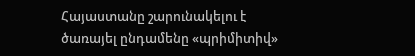Հայաստանը շարունակելու է ծառայել ընդամենը «պրիմիտիվ»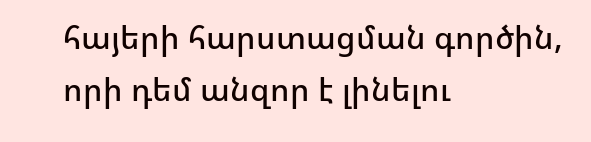հայերի հարստացման գործին, որի դեմ անզոր է լինելու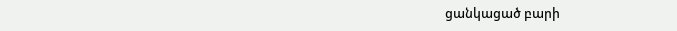ցանկացած բարի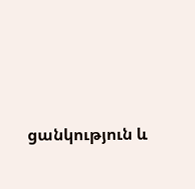ցանկություն և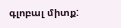գլոբալ միտք: